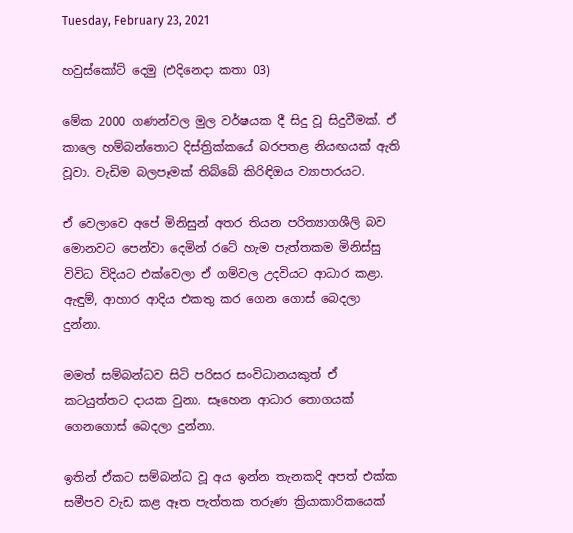Tuesday, February 23, 2021

හවුස්කෝට් දෙමු (එදිනෙදා කතා 03)

මේක 2000 ගණන්වල මුල වර්ෂයක දී සිදු වූ සිදුවීමක්. ඒ කාලෙ හම්බන්තොට දිස්ත්‍රික්කයේ බරපතළ නියඟයක් ඇති වූවා. වැඩිම බලපෑමක් තිබ්බේ කිරිඳිඔය ව්‍යාපාරයට.

ඒ වෙලාවෙ අපේ මිනිසුන් අතර තියන පරිත්‍යාගශීලි බව මොනවට පෙන්වා දෙමින් රටේ හැම පැත්තකම මිනිස්සු විවිධ විදියට එක්වෙලා ඒ ගම්වල උදවියට ආධාර කළා. ඇඳුම්, ආහාර ආදිය එකතු කර ගෙන ගොස් බෙදලා දුන්නා.

මමත් සම්බන්ධව සිටි පරිසර සංවිධානයකුත් ඒ කටයුත්තට දායක වුනා. සෑහෙන ආධාර තොගයක් ගෙනගොස් බෙදලා දුන්නා.

ඉතින් ඒකට සම්බන්ධ වූ අය ඉන්න තැනකදි අපත් එක්ක සමීපව වැඩ කළ ඈත පැත්තක තරුණ ක්‍රියාකාරිකයෙක්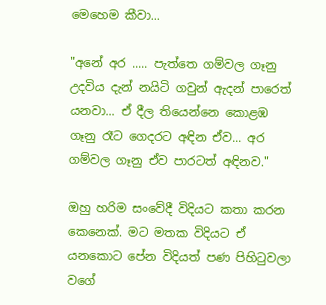මෙහෙම කීවා...

"අනේ අර ..... පැත්තෙ ගම්වල ගෑනු උදවිය දැන් නයිටි ගවුන් ඇදන් පාරෙත් යනවා... ඒ දීල තියෙන්නෙ කොළඹ ගෑනු රෑට ගෙදරට අඳින ඒව... අර ගම්වල ගෑනු ඒව පාරටත් අඳිනව."

ඔහු හරිම සංවේදී විදියට කතා කරන කෙනෙක්. මට මතක විදියට ඒ යනකොට පේන විදියත් පණ පිහිටුවලා වගේ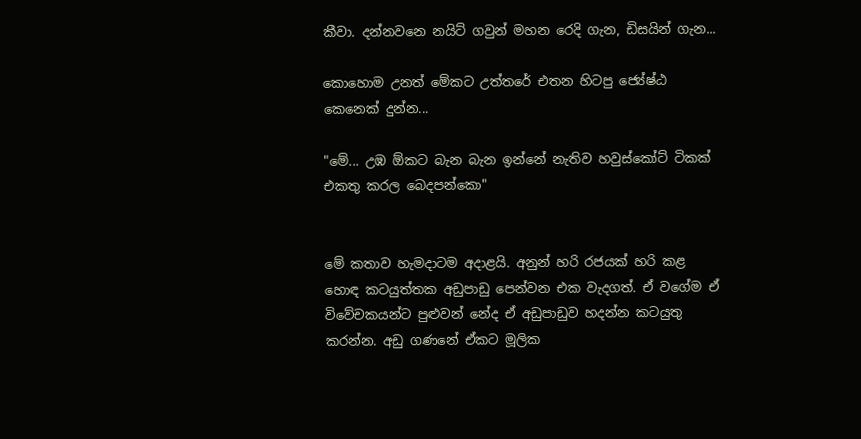කීවා. දන්නවනෙ නයිට් ගවුන් මහන රෙදි ගැන, ඩිසයින් ගැන...

කොහොම උනත් මේකට උත්තරේ එතන හිටපු ජ්‍යේෂ්ඨ කෙනෙක් දුන්න...

"මේ... උඹ ඕකට බැන බැන ඉන්නේ නැතිව හවුස්කෝට් ටිකක් එකතු කරල බෙදපන්කො"


මේ කතාව හැමදාටම අදාළයි. අනුන් හරි රජයක් හරි කළ හොඳ කටයුත්තක අඩුපාඩු පෙන්වන එක වැදගත්. ඒ වගේම ඒ විවේචකයන්ට පුළුවන් නේද ඒ අඩුපාඩුව හදන්න කටයුතු කරන්න. අඩු ගණනේ ඒකට මූලික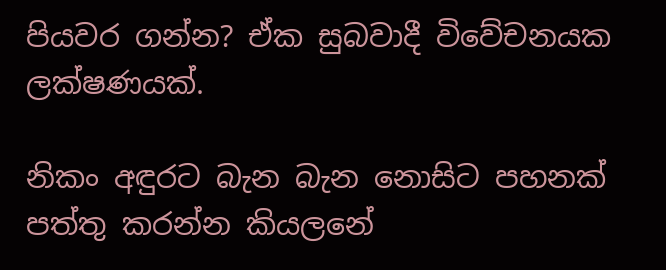පියවර ගන්න? ඒක සුබවාදී විවේචනයක ලක්ෂණයක්.

නිකං අඳුරට බැන බැන නොසිට පහනක් පත්තු කරන්න කියලනේ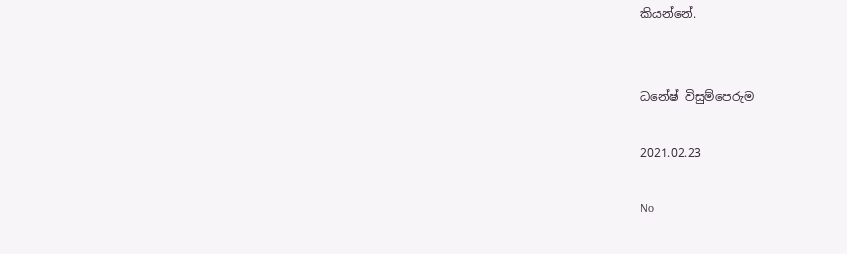කියන්නේ.


ධනේෂ් විසුම්පෙරුම

2021.02.23

No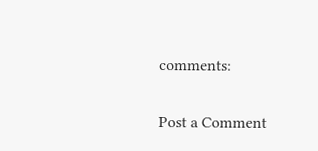comments:

Post a Comment